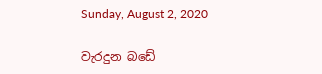Sunday, August 2, 2020

වැරදුන බඩේ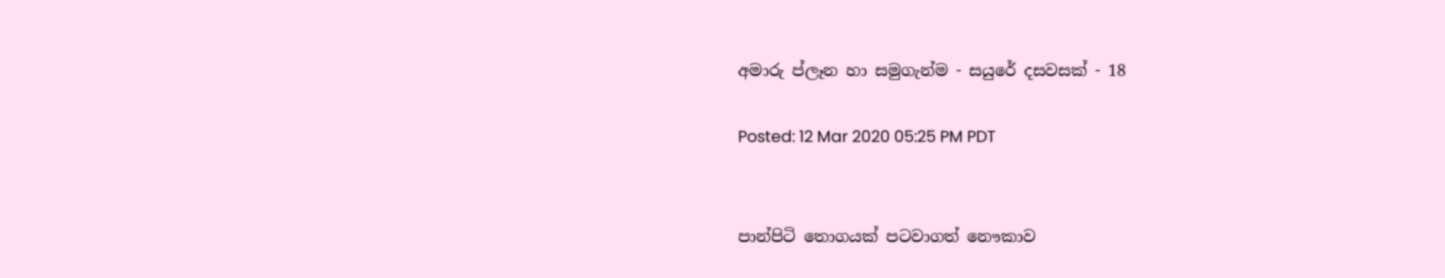අමාරු ප්ලෑන හා සමුගැන්ම - සයුරේ දසවසක් - 18

Posted: 12 Mar 2020 05:25 PM PDT


පාන්පිටි තොගයක් පටවාගත් නෞකාව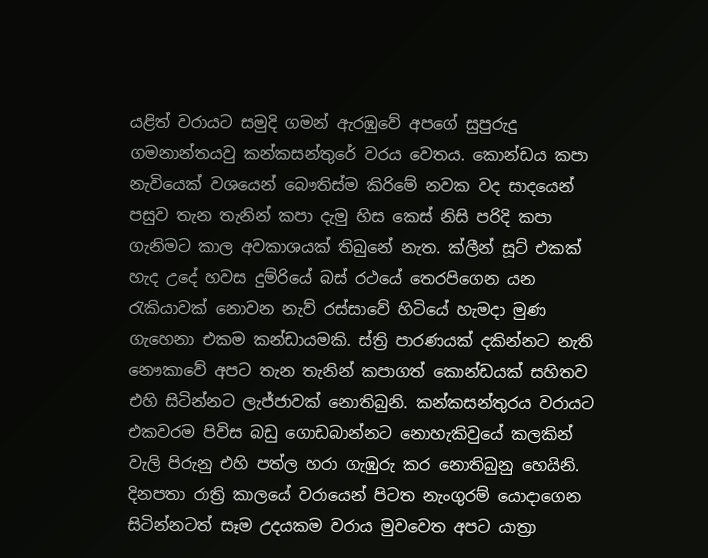යළිත් වරායට සමුදි ගමන් ඇරඹුවේ අපගේ සුපුරුදු ගමනාන්තයවු කන්කසන්තුරේ වරය වෙතය. කොන්ඩය කපා නැවියෙක් වශයෙන් බෞතිස්ම කිරිමේ නවක වද සාදයෙන් පසුව තැන තැනින් කපා දැමු හිස කෙස් නිසි පරිදි කපා ගැනිමට කාල අවකාශයක් තිබුනේ නැත. ක්ලීන් සූට් එකක් හැද උදේ හවස දුම්රියේ බස් රථයේ තෙරපිගෙන යන රැකියාවක් නොවන නැව් රස්සාවේ හිටියේ හැමදා මුණ ගැහෙනා එකම කන්ඩායමකි. ස්ත්‍රි පාරණයක් දකින්නට නැති නෞකාවේ අපට තැන තැනින් කපාගත් කොන්ඩයක් සහිතව එහි සිටින්නට ලැජ්ජාවක් නොතිබුනි. කන්කසන්තුරය වරායට එකවරම පිවිස බඩු ගොඩබාන්නට නොහැකිවුයේ කලකින් වැලි පිරුනු එහි පත්ල හරා ගැඹුරු කර නොතිබුනු හෙයිනි. දිනපතා රාත්‍රි කාලයේ වරායෙන් පිටත නැංගුරම් යොදාගෙන සිටින්නටත් සෑම උදයකම වරාය මුවවෙත අපට යාත්‍රා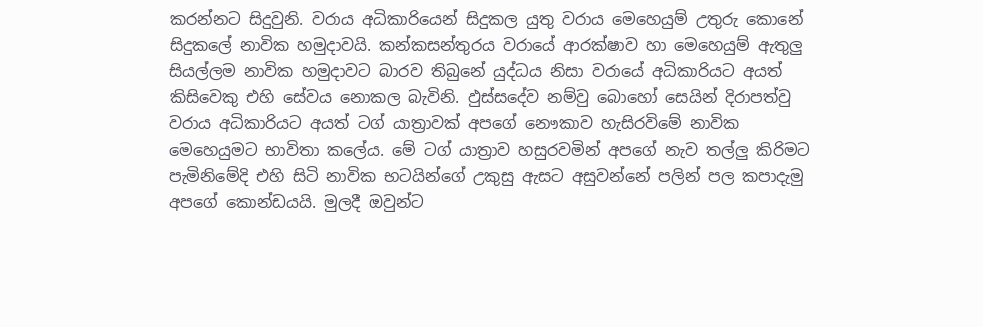කරන්නට සිදුවුනි. වරාය අධිකාරියෙන් සිදුකල යුතු වරාය මෙහෙයුම් උතුරු කොනේ සිදුකලේ නාවික හමුදාවයි. කන්කසන්තුරය වරායේ ආරක්ෂාව හා මෙහෙයුම් ඇතුලු සියල්ලම නාවික හමුදාවට බාරව තිබුනේ යුද්ධය නිසා වරායේ අධිකාරියට අයත් කිසිවෙකු එහි සේවය නොකල බැවිනි. ඵුස්සදේව නම්වු බොහෝ සෙයින් දිරාපත්වු වරාය අධිකාරියට අයත් ටග් යාත්‍රාවක් අපගේ නෞකාව හැසිරවිමේ නාවික මෙහෙයුමට භාවිතා කලේය. මේ ටග් යාත්‍රාව හසුරවමින් අපගේ නැව තල්ලු කිරිමට පැමිනිමේදි එහි සිටි නාවික භටයින්ගේ උකුසු ඇසට අසුවන්නේ පලින් පල කපාදැමු අපගේ කොන්ඩයයි. මුලදී ඔවුන්ට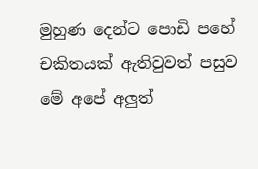මුහුණ දෙන්ට පොඩි පහේ චකිතයක් ඇතිවුවත් පසුව මේ අපේ අලුත්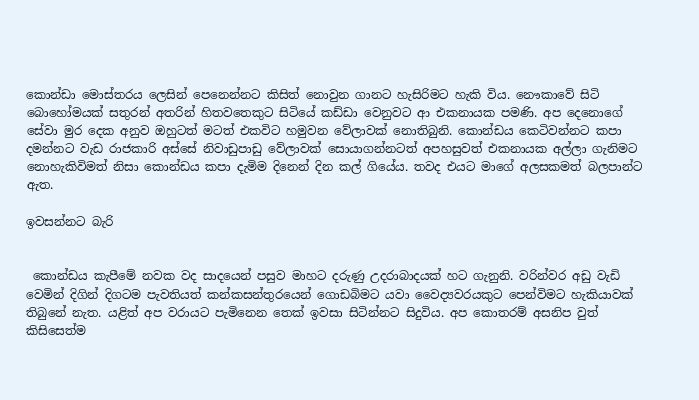කොන්ඩා මොස්තරය ලෙසින් පෙනෙන්නට කිසිත් නොවුන ගානට හැසිරිමට හැකි විය. නෞකාවේ සිටි බොහෝමයක් සතුරන් අතරින් හිතවතෙකුට සිටියේ කඩ්ඩා වෙනුවට ආ එකනායක පමණි. අප දෙනොගේ සේවා මුර දෙක අනුව ඔහුටත් මටත් එකවිට හමුවන වේලාවක් නොතිබුනි. කොන්ඩය කෙටිවන්නට කපා දමන්නට වැඩ රාජකාරි අස්සේ නිවාඩුපාඩු වේලාවක් සොයාගන්නටත් අපහසුවත් එකනායක අල්ලා ගැනිමට නොහැකිවිමත් නිසා කොන්ඩය කපා දැමිම දිනෙන් දින කල් ගියේය. තවද එයට මාගේ අලසකමත් බලපාන්ට ඇත.

ඉවසන්නට බැරි


 කොන්ඩය කැපීමේ නවක වද සාදයෙන් පසුව මාහට දරුණු උදරාබාදයක් හට ගැනුනි. වරින්වර අඩු වැඩි වෙමින් දිගින් දිගටම පැවතියත් කන්කසන්තුරයෙන් ගොඩබිමට යවා වෛද්‍යවරයකුට පෙන්විමට හැකියාවක් තිබුනේ නැත. යළිත් අප වරායට පැමිනෙන තෙක් ඉවසා සිටින්නට සිදුවිය. අප කොතරම් අසනිප වුත් කිසිසෙත්ම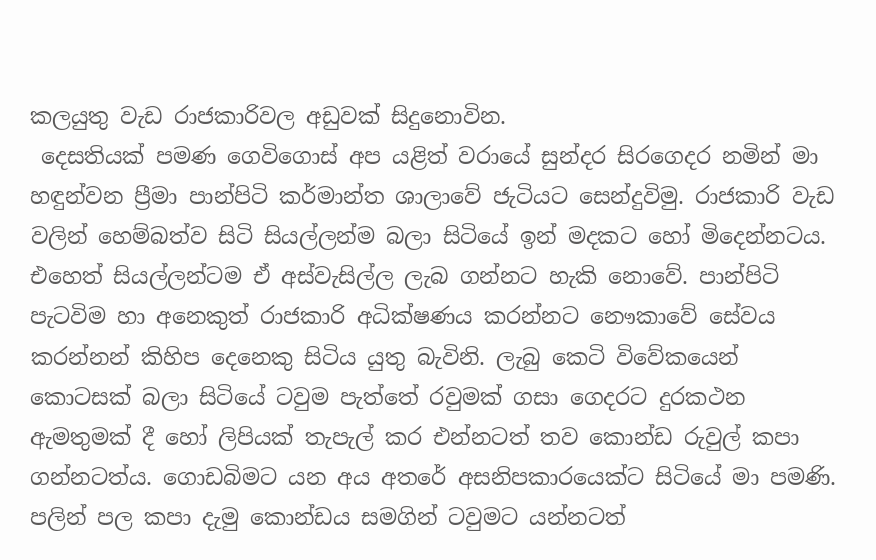කලයුතු වැඩ රාජකාරිවල අඩුවක් සිදුනොවින.
 දෙසතියක් පමණ ගෙවිගොස් අප යළිත් වරායේ සුන්දර සිරගෙදර නමින් මා හඳුන්වන ප්‍රීමා පාන්පිටි කර්මාන්ත ශාලාවේ ජැටියට සෙන්දුවිමු. රාජකාරි වැඩ වලින් හෙම්බත්ව සිටි සියල්ලන්ම බලා සිටියේ ඉන් මදකට හෝ මිදෙන්නටය. එහෙත් සියල්ලන්ටම ඒ අස්වැසිල්ල ලැබ ගන්නට හැකි නොවේ. පාන්පිටි පැටවිම හා අනෙකුත් රාජකාරි අධික්ෂණය කරන්නට නෞකාවේ සේවය කරන්නන් කිහිප දෙනෙකු සිටිය යුතු බැවිනි. ලැබු කෙටි විවේකයෙන් කොටසක් බලා සිටියේ ටවුම පැත්තේ රවුමක් ගසා ගෙදරට දුරකථන ඇමතුමක් දී හෝ ලිපියක් තැපැල් කර එන්නටත් තව කොන්ඩ රුවුල් කපා ගන්නටත්ය. ගොඩබිමට යන අය අතරේ අසනිපකාරයෙක්ට සිටියේ මා පමණි. පලින් පල කපා දැමු කොන්ඩය සමගින් ටවුමට යන්නටත්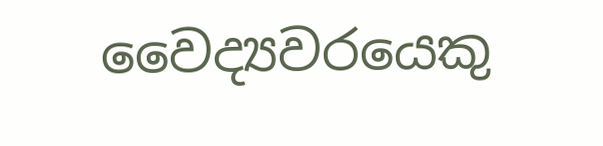වෛද්‍යවරයෙකු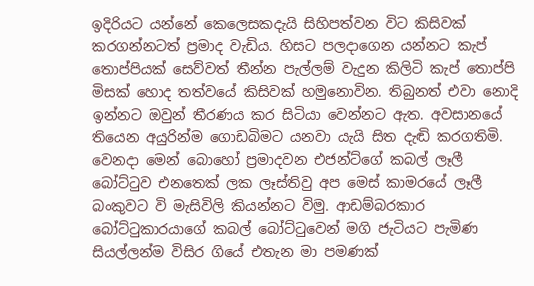ඉදිරියට යන්නේ කෙලෙසකදැයි සිහිපත්වන විට කිසිවක් කරගන්නටත් ප්‍රමාද වැඩිය. හිසට පලදාගෙන යන්නට කැප් තොප්පියක් සෙව්වත් තීන්න පැල්ලම් වැදුන කිලිටි කැප් තොප්පි මිසක් හොද තත්වයේ කිසිවක් හමුනොවින. තිබුනත් එවා නොදි ඉන්නට ඔවුන් තීරණය කර සිටියා වෙන්නට ඇත. අවසානයේ තියෙන අයුරින්ම ගොඩබිමට යනවා යැයි සිත දැඬි කරගතිමි. වෙනදා මෙන් බොහෝ ප්‍රමාදවන එජන්ට්ගේ කබල් ලෑලී බෝට්ටුව එනතෙක් ලක ලෑස්තිවු අප මෙස් කාමරයේ ලෑලී බංකුවට වි මැසිවිලි කියන්නට විමු. ආඩම්බරකාර බෝට්ටුකාරයාගේ කබල් බෝට්ටුවෙන් මගි ජැටියට පැමිණ සියල්ලන්ම විසිර ගියේ එතැන මා පමණක්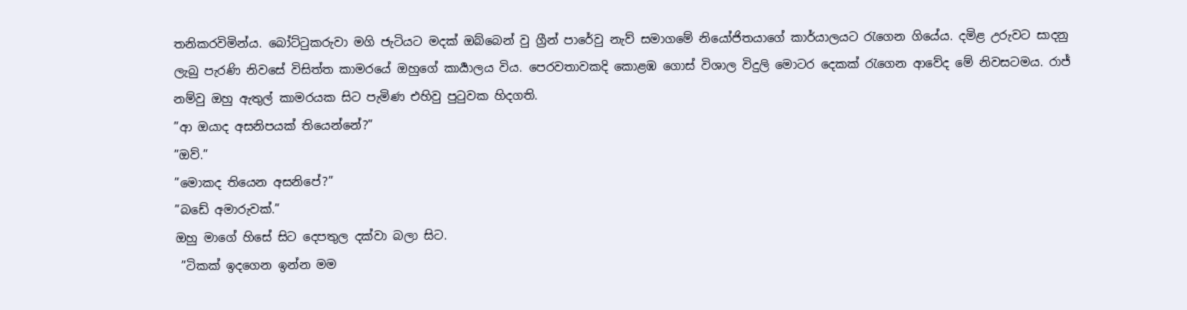තනිකරවිමින්ය. බෝට්ටුකරුවා මගි ජැටියට මදක් ඔබ්බෙන් වු ග්‍රීන් පාරේවු නැව් සමාගමේ නියෝජිතයාගේ කාර්යාලයට රැගෙන ගියේය. දමිළ උරුවට සාදනු ලැබු පැරණි නිවසේ විසිත්ත කාමරයේ ඔහුගේ කාර්‍යාලය විය. පෙරවතාවකදි කොළඹ ගොස් විශාල විදුලි මොටර දෙකක් රැගෙන ආවේද මේ නිවසටමය. රාජ් නම්වු ඔහු ඇතුල් කාමරයක සිට පැමිණ එහිවු පුටුවක හිදගති.
”ආ ඔයාද අසනිපයක් තියෙන්නේ?”
”ඔව්.”
”මොකද තියෙන අසනිපේ?”
”බඩේ අමාරුවක්.”
ඔහු මාගේ හිසේ සිට දෙපතුල දක්වා බලා සිට.
 ”ටිකක් ඉදගෙන ඉන්න මම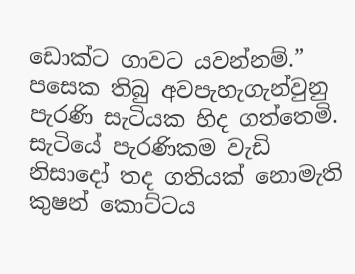ඩොක්ට ගාවට යවන්නම්.”
පසෙක තිබු අවපැහැගැන්වුනු පැරණි සැටියක හිද ගත්තෙමි. සැටියේ පැරණිකම වැඩි නිසාදෝ තද ගතියක් නොමැති කුෂන් කොට්ටය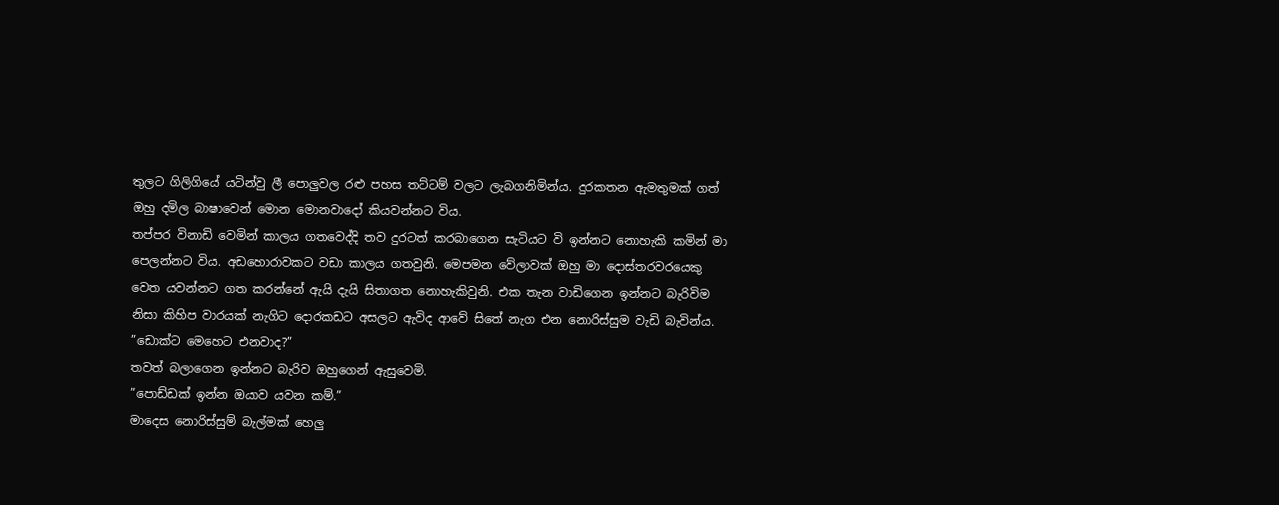තුලට ගිලිගියේ යටින්වු ලී පොලුවල රළු පහස තට්ටම් වලට ලැබගනිමින්ය. දුරකතන ඇමතුමක් ගත් ඔහු දමිල බාෂාවෙන් මොන මොනවාදෝ කියවන්නට විය.
තප්පර විනාඩි වෙමින් කාලය ගතවෙද්දි තව දුරටත් කරබාගෙන සැටියට වි ඉන්නට නොහැකි කමින් මා පෙලන්නට විය. අඩහොරාවකට වඩා කාලය ගතවුනි. මෙපමන වේලාවක් ඔහු මා දොස්තරවරයෙකු වෙත යවන්නට ගත කරන්නේ ඇයි දැයි සිතාගත නොහැකිවුනි. එක තැන වාඩිගෙන ඉන්නට බැරිවිම නිසා කිහිප වාරයක් නැගිට දොරකඩට අසලට ඇවිද ආවේ සිතේ නැග එන නොරිස්සුම වැඩි බැවින්ය.
”ඩොක්ට මෙහෙට එනවාද?”
තවත් බලාගෙන ඉන්නට බැරිව ඔහුගෙන් ඇසුවෙමි.
”පොඩ්ඩක් ඉන්න ඔයාව යවන කම්.”
මාදෙස නොරිස්සුම් බැල්මක් හෙලු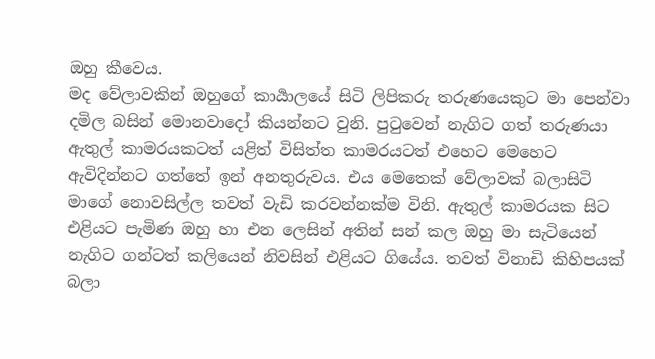ඔහු කීවෙය.
මද වේලාවකින් ඔහුගේ කාර්‍යාලයේ සිටි ලිපිකරු තරුණයෙකුට මා පෙන්වා දමිල බසින් මොනවාදෝ කියන්නට වුනි. පුටුවෙන් නැගිට ගත් තරුණයා ඇතුල් කාමරයකටත් යළිත් විසිත්ත කාමරයටත් එහෙට මෙහෙට ඇවිදින්නට ගත්තේ ඉන් අනතුරුවය. එය මෙතෙක් වේලාවක් බලාසිටි මාගේ නොවසිල්ල තවත් වැඩි කරවන්නක්ම විනි. ඇතුල් කාමරයක සිට එළියට පැමිණ ඔහු හා එන ලෙසින් අතින් සන් කල ඔහු මා සැටියෙන් නැගිට ගන්ටත් කලියෙන් නිවසින් එළියට ගියේය. තවත් විනාඩි කිහිපයක් බලා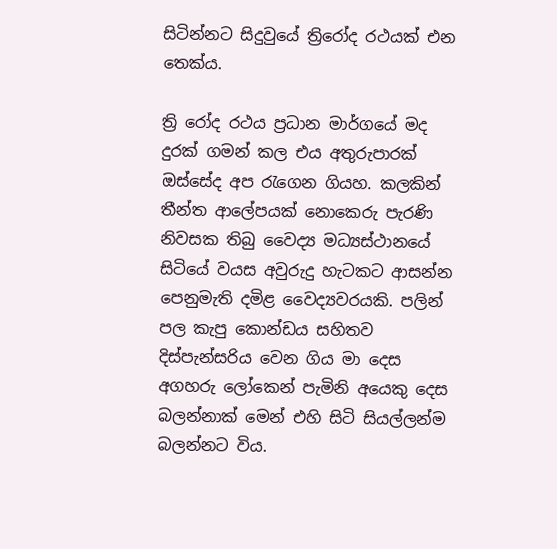සිටින්නට සිදුවුයේ ත්‍රිරෝද රථයක් එන තෙක්ය.

ත්‍රි රෝද රථය ප්‍රධාන මාර්ගයේ මද දුරක් ගමන් කල එය අතුරුපාරක් ඔස්සේද අප රැගෙන ගියහ. කලකින් තීන්ත ආලේපයක් නොකෙරු පැරණි නිවසක තිබු වෛද්‍ය මධ්‍යස්ථානයේ සිටියේ වයස අවුරුදු හැටකට ආසන්න පෙනුමැති දමිළ වෛද්‍යවරයකි. පලින් පල කැපු කොන්ඩය සහිතව දිස්පැන්සරිය වෙන ගිය මා දෙස අගහරු ලෝකෙන් පැමිනි අයෙකු දෙස බලන්නාක් මෙන් එහි සිටි සියල්ලන්ම බලන්නට විය.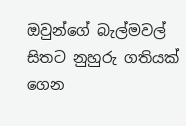ඔවුන්ගේ බැල්මවල් සිතට නුහුරු ගතියක් ගෙන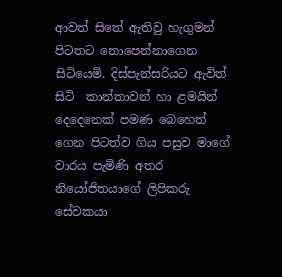ආවත් සිතේ ඇතිවු හැගුමන් පිටතට නොපෙන්නාගෙන සිටියෙමි. දිස්පැන්සරියට ඇවිත් සිටි  කාන්තාවන් හා ළමයින් දෙදෙනෙක් පමණ බෙහෙත් ගෙන පිටත්ව ගිය පසුව මාගේ වාරය පැමිණි අතර නියෝජිතයාගේ ලිපිකරු සේවකයා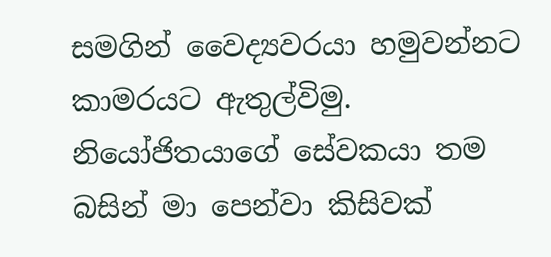සමගින් වෛද්‍යවරයා හමුවන්නට කාමරයට ඇතුල්විමු. නියෝජිතයාගේ සේවකයා තම බසින් මා පෙන්වා කිසිවක්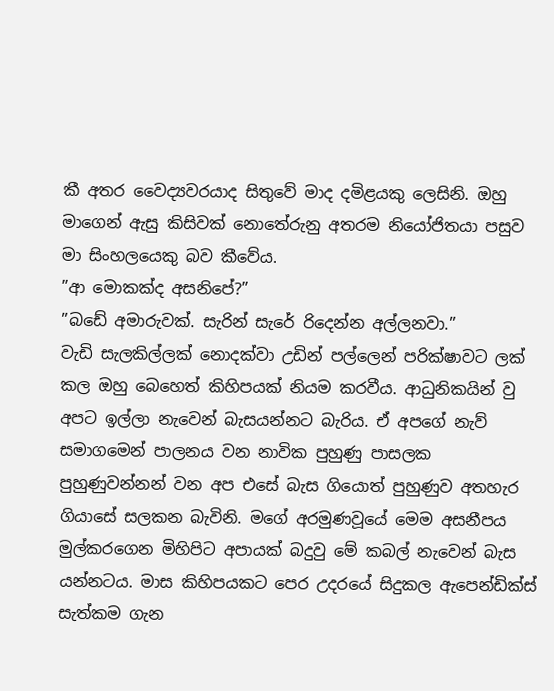කී අතර වෛද්‍යවරයාද සිතුවේ මාද දමිළයකු ලෙසිනි. ඔහු මාගෙන් ඇසු කිසිවක් නොතේරුනු අතරම නියෝජිතයා පසුව මා සිංහලයෙකු බව කීවේය.
”ආ මොකක්ද අසනිපේ?”
”බඩේ අමාරුවක්. සැරින් සැරේ රිදෙන්න අල්ලනවා.”
වැඩි සැලකිල්ලක් නොදක්වා උඩින් පල්ලෙන් පරික්ෂාවට ලක් කල ඔහු බෙහෙත් කිහිපයක් නියම කරවීය. ආධුනිකයින් වු අපට ඉල්ලා නැවෙන් බැසයන්නට බැරිය. ඒ අපගේ නැව් සමාගමෙන් පාලනය වන නාවික පුහුණු පාසලක පුහුණුවන්නන් වන අප එසේ බැස ගියොත් පුහුණුව අතහැර ගියාසේ සලකන බැවිනි. මගේ අරමුණවූයේ මෙම අසනීපය මුල්කරගෙන මිහිපිට අපායක් බදුවු මේ කබල් නැවෙන් බැස යන්නටය. මාස කිහිපයකට පෙර උදරයේ සිදුකල ඇපෙන්ඩික්ස් සැත්කම ගැන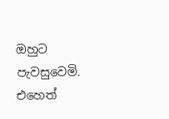ඔහුට පැවසුවෙමි. එහෙත්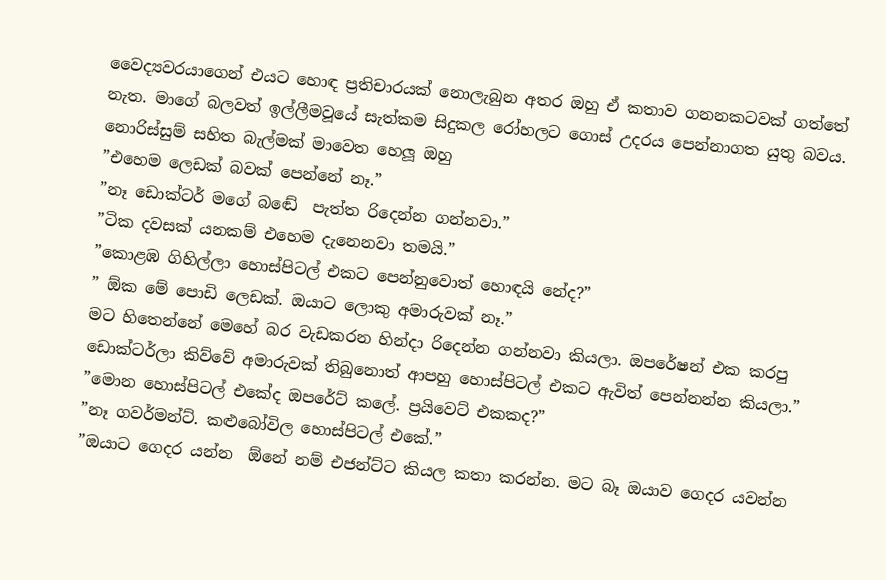වෛද්‍යවරයාගෙන් එයට හොඳ ප්‍රතිචාරයක් නොලැබුන අතර ඔහු ඒ කතාව ගනනකටවක් ගත්තේ නැත. මාගේ බලවත් ඉල්ලීමවූයේ සැත්කම සිදුකල රෝහලට ගොස් උදරය පෙන්නාගත යුතු බවය. නොරිස්සුම් සහිත බැල්මක් මාවෙත හෙලූ ඔහු
”එහෙම ලෙඩක් බවක් පෙන්නේ නෑ.”
”නෑ ඩොක්ටර් මගේ බඬේ  පැත්ත රිදෙන්න ගන්නවා.”
”ටික දවසක් යනකම් එහෙම දැනෙනවා තමයි.”
”කොළඹ ගිහිල්ලා හොස්පිටල් එකට පෙන්නුවොත් හොඳයි නේද?”
” ඕක මේ පොඩි ලෙඩක්. ඔයාට ලොකු අමාරුවක් නෑ.”
මට හිතෙන්නේ මෙහේ බර වැඩකරන හින්දා රිදෙන්න ගන්නවා කියලා. ඔපරේෂන් එක කරපු ඩොක්ටර්ලා කිව්වේ අමාරුවක් තිබුනොත් ආපහු හොස්පිටල් එකට ඇවිත් පෙන්නන්න කියලා.”
”මොන හොස්පිටල් එකේද ඔපරේට් කලේ. ප්‍රයිවෙට් එකකද?”
”නෑ ගවර්මන්ට්. කළුබෝවිල හොස්පිටල් එකේ.”
”ඔයාට ගෙදර යන්න  ඕනේ නම් එජන්ට්ට කියල කතා කරන්න. මට බෑ ඔයාව ගෙදර යවන්න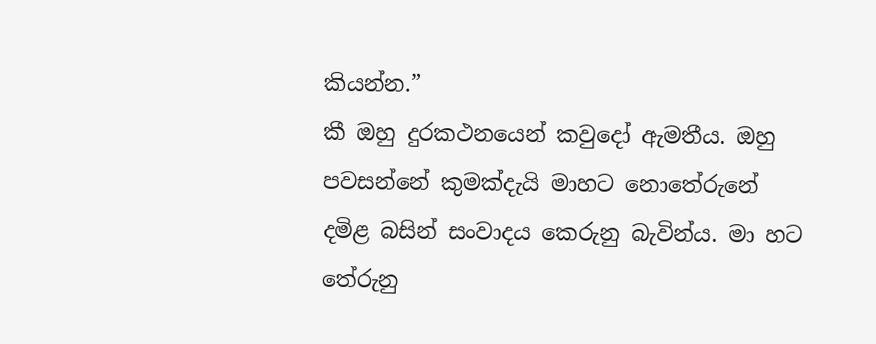කියන්න.”
කී ඔහු දුරකථනයෙන් කවුදෝ ඇමතීය. ඔහු පවසන්නේ කුමක්දැයි මාහට නොතේරුනේ දමිළ බසින් සංවාදය කෙරුනු බැවින්ය. මා හට තේරුනු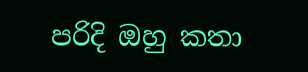පරිදි ඔහු කතා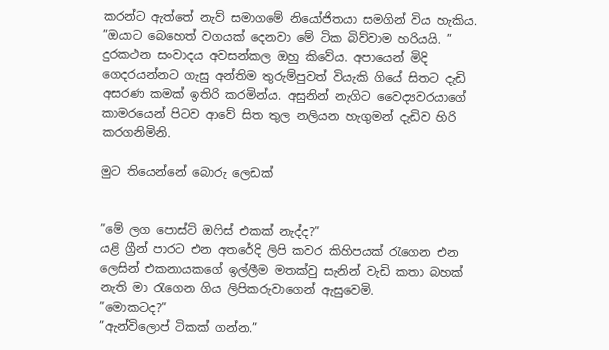කරන්ට ඇත්තේ නැව් සමාගමේ නියෝජිතයා සමගින් විය හැකිය.
”ඔයාට බෙහෙත් වගයක් දෙනවා මේ ටික බිව්වාම හරියයි. ”
දුරකථන සංවාදය අවසන්කල ඔහු කිවේය. අපායෙන් මිදි ගෙදරයන්නට ගැසු අන්තිම තුරුම්පුවත් වියැකි ගියේ සිතට දැඩි අසරණ කමක් ඉතිරි කරමින්ය. අසුනින් නැගිට වෛද්‍යවරයාගේ කාමරයෙන් පිටව ආවේ සිත තුල නලියන හැගුමන් දැඩිව හිරි කරගනිමිනි.

මුට තියෙන්නේ බොරු ලෙඩක්


”මේ ලග පොස්ට් ඔෆිස් එකක් නැද්ද?”
යළි ග්‍රීන් පාරට එන අතරේදි ලිපි කවර කිහිපයක් රැගෙන එන ලෙසින් එකනායකගේ ඉල්ලීම මතක්වු සැනින් වැඩි කතා බහක් නැති මා රැගෙන ගිය ලිපිකරුවාගෙන් ඇසුවෙමි.
”මොකටද?”
”ඇන්විලොප් ටිකක් ගන්න.”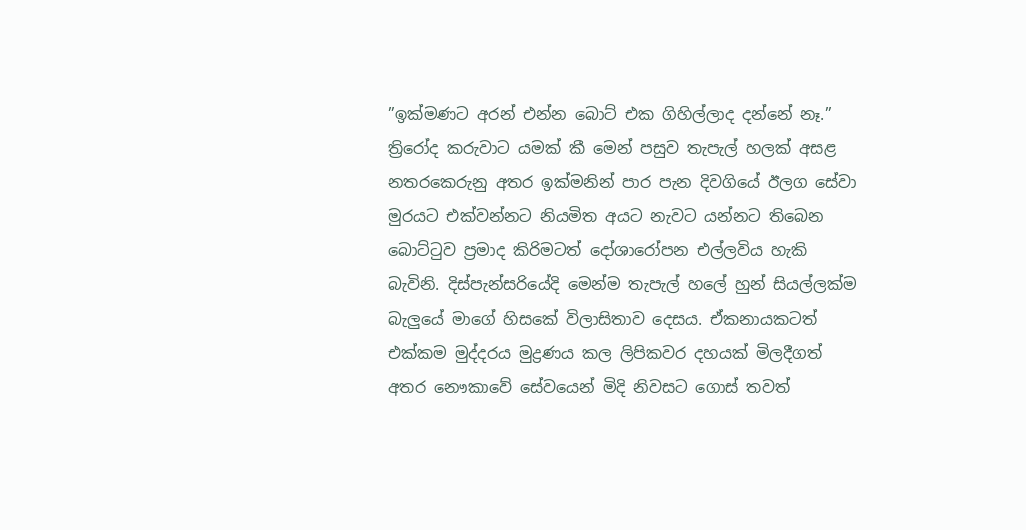”ඉක්මණට අරන් එන්න බොට් එක ගිහිල්ලාද දන්නේ නෑ.”
ත්‍රිරෝද කරුවාට යමක් කී මෙන් පසුව තැපැල් හලක් අසළ නතරකෙරුනු අතර ඉක්මනින් පාර පැන දිවගියේ ඊලග සේවා මුරයට එක්වන්නට නියමිත අයට නැවට යන්නට තිබෙන බොට්ටුව ප්‍රමාද කිරිමටත් දෝශාරෝපන එල්ලවිය හැකි බැවිනි. දිස්පැන්සරියේදි මෙන්ම තැපැල් හලේ හුන් සියල්ලක්ම බැලුයේ මාගේ හිසකේ විලාසිතාව දෙසය. ඒකනායකටත් එක්කම මුද්දරය මුද්‍රණය කල ලිපිකවර දහයක් මිලදීගත් අතර නෞකාවේ සේවයෙන් මිදි නිවසට ගොස් තවත්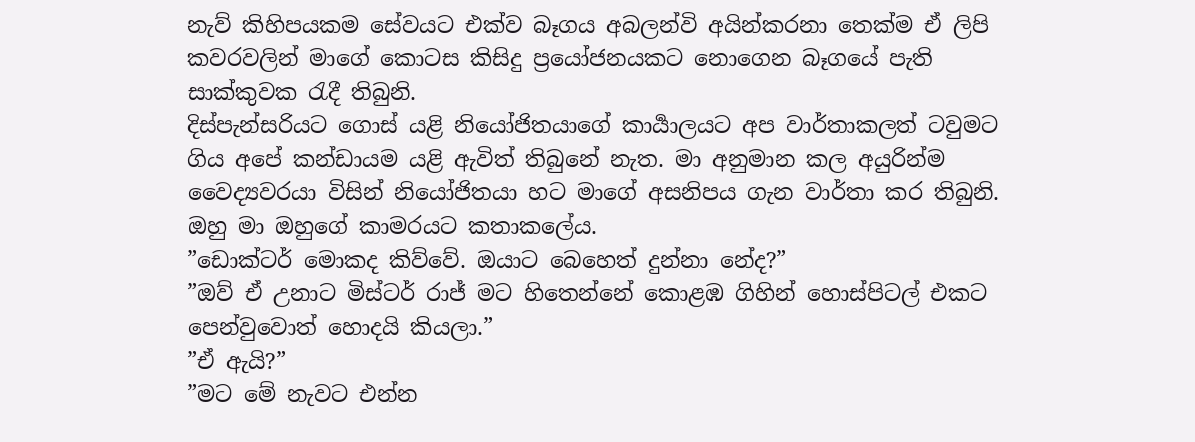නැව් කිහිපයකම සේවයට එක්ව බෑගය අබලන්වි අයින්කරනා තෙක්ම ඒ ලිපි කවරවලින් මාගේ කොටස කිසිදු ප්‍රයෝජනයකට නොගෙන බෑගයේ පැති සාක්කුවක රැදී තිබුනි.
දිස්පැන්සරියට ගොස් යළි නියෝජිතයාගේ කාර්‍යාලයට අප වාර්තාකලත් ටවුමට ගිය අපේ කන්ඩායම යළි ඇවිත් තිබුනේ නැත. මා අනුමාන කල අයුරින්ම වෛද්‍යවරයා විසින් නියෝජිතයා හට මාගේ අසනිපය ගැන වාර්තා කර තිබුනි. ඔහු මා ඔහුගේ කාමරයට කතාකලේය.
”ඩොක්ටර් මොකද කිව්වේ. ඔයාට බෙහෙත් දුන්නා නේද?”
”ඔව් ඒ උනාට මිස්ටර් රාජ් මට හිතෙන්නේ කොළඹ ගිහින් හොස්පිටල් එකට පෙන්වුවොත් හොදයි කියලා.”
”ඒ ඇයි?”
”මට මේ නැවට එන්න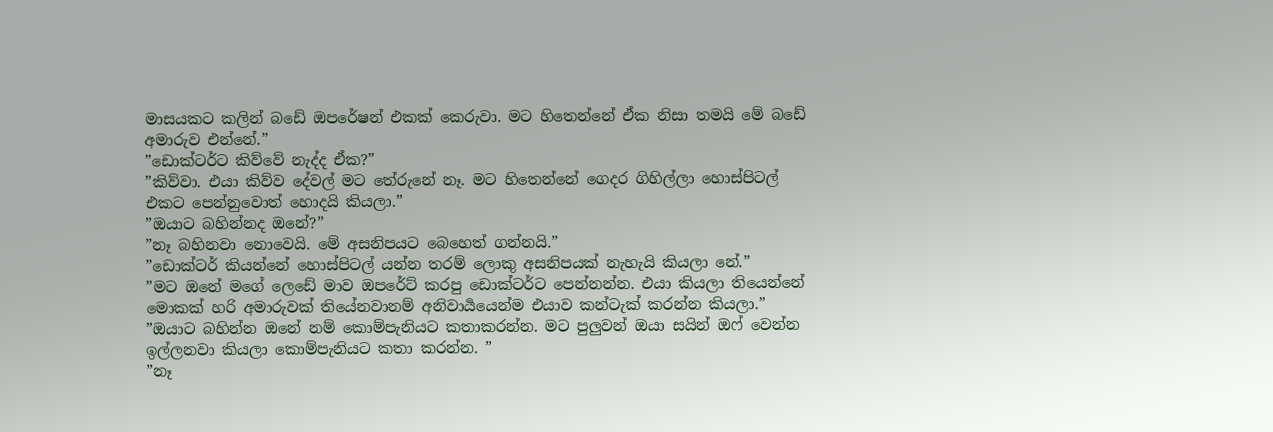මාසයකට කලින් බඩේ ඔපරේෂන් එකක් කෙරුවා. මට හිතෙන්නේ ඒක නිසා තමයි මේ බඩේ අමාරුව එන්නේ.”
”ඩොක්ටර්ට කිව්වේ නැද්ද ඒක?”
”කිව්වා. එයා කිව්ව දේවල් මට තේරුනේ නෑ. මට හිතෙන්නේ ගෙදර ගිහිල්ලා හොස්පිටල් එකට පෙන්නුවොත් හොදයි කියලා.”
”ඔයාට බහින්නද ඔනේ?”
”නෑ බහිනවා නොවෙයි. මේ අසනිපයට බෙහෙත් ගන්නයි.”
”ඩොක්ටර් කියන්නේ හොස්පිටල් යන්න තරම් ලොකු අසනිපයක් නැහැයි කියලා නේ.”
”මට ඔනේ මගේ ලෙඩේ මාව ඔපරේට් කරපු ඩොක්ටර්ට පෙන්නන්න. එයා කියලා තියෙන්නේ මොකක් හරි අමාරුවක් තියේනවානම් අනිවාර්‍යයෙන්ම එයාව කන්ටැක් කරන්න කියලා.”
”ඔයාට බහින්න ඔනේ නම් කොම්පැනියට කතාකරන්න. මට පුලුවන් ඔයා සයින් ඔෆ් වෙන්න ඉල්ලනවා කියලා කොම්පැනියට කතා කරන්න. ”
”නෑ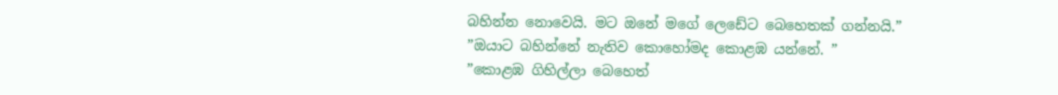බහින්න නොවෙයි. මට ඔනේ මගේ ලෙඩේට බෙහෙතක් ගන්නයි.”
”ඔයාට බහින්නේ නැතිව කොහෝමද කොළඹ යන්නේ. ”
”කොළඹ ගිහිල්ලා බෙහෙත්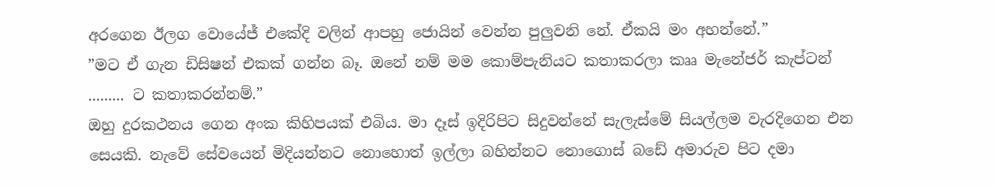අරගෙන ඊලග වොයේජ් එකේදි වලින් ආපහු ජොයින් වෙන්න පුලුවනි නේ. ඒකයි මං අහන්නේ.”
”මට ඒ ගැන ඩිසිෂන් එකක් ගන්න බෑ. ඔනේ නම් මම කොම්පැනියට කතාකරලා කෲ මැනේජර් කැප්ටන් ......... ට කතාකරන්නම්.”
ඔහු දුරකථනය ගෙන අංක කිහිපයක් එබිය. මා දෑස් ඉදිරිපිට සිදුවන්නේ සැලැස්මේ සියල්ලම වැරදිගෙන එන සෙයකි. නැවේ සේවයෙන් මිදියන්නට නොහොත් ඉල්ලා බහින්නට නොගොස් බඩේ අමාරුව පිට දමා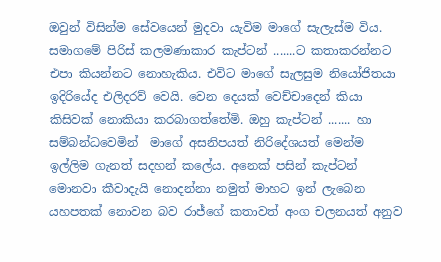ඔවුන් විසින්ම සේවයෙන් මුදවා යැවිම මාගේ සැලැස්ම විය. සමාගමේ පිරිස් කලමණාකාර කැප්ටන් .......ට කතාකරන්නට එපා කියන්නට නොහැකිය. එවිට මාගේ සැලසුම නියෝජිතයා ඉදිරියේද එලිදරව් වෙයි. වෙන දෙයක් වෙච්චාදෙන් කියා කිසිවක් නොකියා කරබාගත්තේමි. ඔහු කැප්ටන් ....... හා සම්බන්ධවෙමින්  මාගේ අසනිපයත් නිරිදේශයත් මෙන්ම ඉල්ලිම ගැනත් සදහන් කලේය. අනෙක් පසින් කැප්ටන් මොනවා කීවාදැයි නොදන්නා නමුත් මාහට ඉන් ලැබෙන යහපතක් නොවන බව රාජ්ගේ කතාවත් අංග චලනයත් අනුව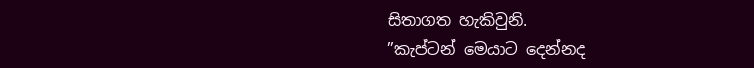සිතාගත හැකිවුනි.
”කැප්ටන් මෙයාට දෙන්නද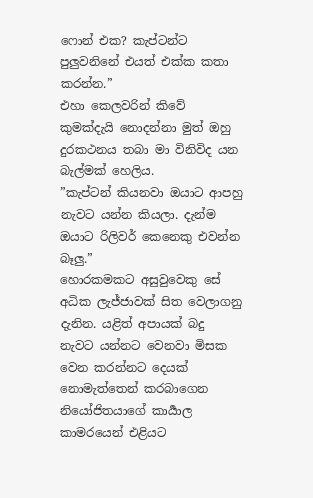ෆොන් එක? කැප්ටන්ට පුලුවනිනේ එයත් එක්ක කතා කරන්න.”
එහා කෙලවරින් කිවේ කුමක්දැයි නොදන්නා මුත් ඔහු දුරකථනය තබා මා විනිවිද යන බැල්මක් හෙලිය.
”කැප්ටන් කියනවා ඔයාට ආපහු නැවට යන්න කියලා. දැන්ම ඔයාට රිලිවර් කෙනෙකු එවන්න බෑලු.”
හොරකමකට අසුවුවෙකු සේ අධික ලැජ්ජාවක් සිත වෙලාගනු දැනින. යළිත් අපායක් බදු නැවට යන්නට වෙනවා මිසක වෙන කරන්නට දෙයක් නොමැත්තෙන් කරබාගෙන නියෝජිතයාගේ කාර්‍යාල කාමරයෙන් එළියට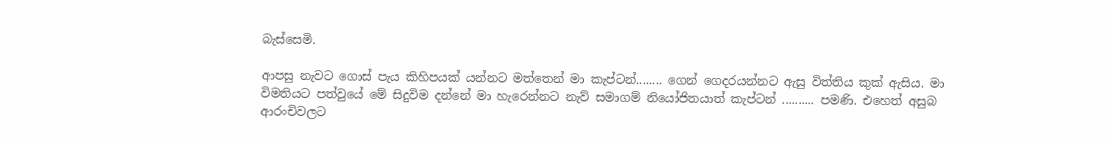බැස්සෙමි.

ආපසු නැවට ගොස් පැය කිහිපයක් යන්නට මත්තෙන් මා කැප්ටන්........ ගෙන් ගෙදරයන්නට ඇසු විත්තිය කුක් ඇසිය. මා විමතියට පත්වුයේ මේ සිදුවිම දන්නේ මා හැරෙන්නට නැව් සමාගම් නියෝජිතයාත් කැප්ටන් .......... පමණි. එහෙත් අසුබ ආරංචිවලට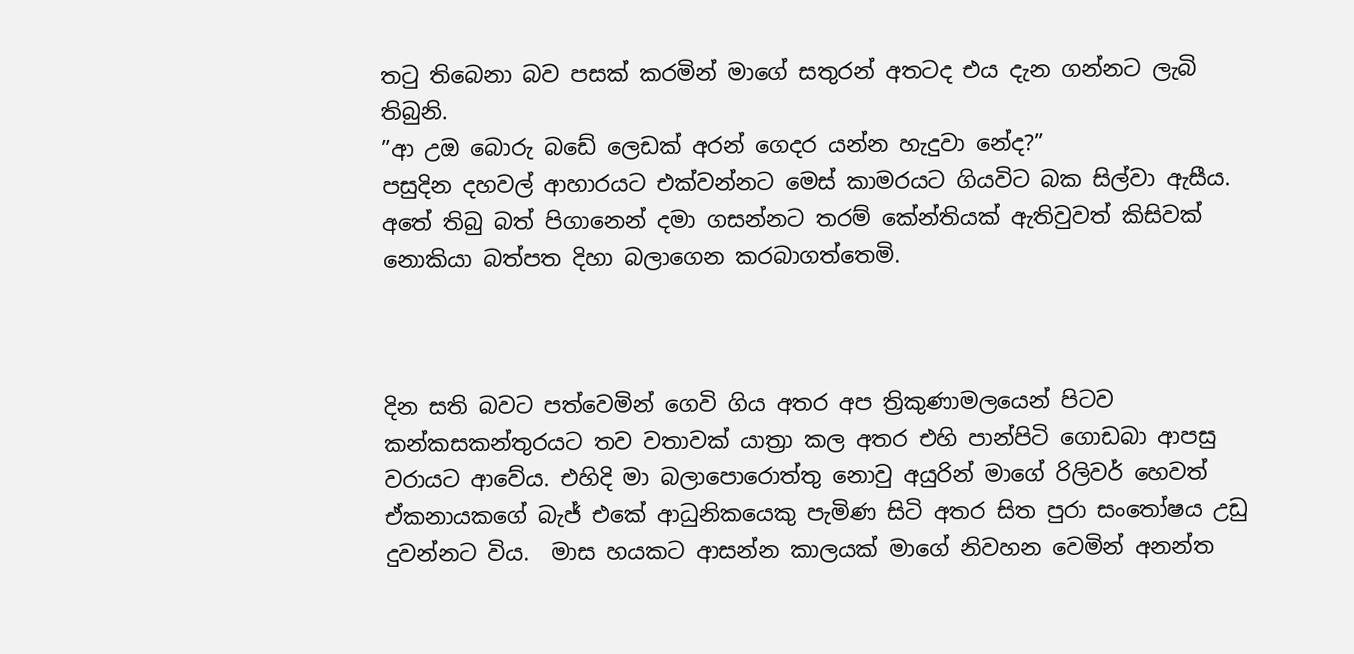තටු තිබෙනා බව පසක් කරමින් මාගේ සතුරන් අතටද එය දැන ගන්නට ලැබි තිබුනි.
”ආ උඔ බොරු බඩේ ලෙඩක් අරන් ගෙදර යන්න හැදුවා නේද?”
පසුදින දහවල් ආහාරයට එක්වන්නට මෙස් කාමරයට ගියවිට බක සිල්වා ඇසීය. අතේ තිබු බත් පිගානෙන් දමා ගසන්නට තරම් කේන්තියක් ඇතිවුවත් කිසිවක් නොකියා බත්පත දිහා බලාගෙන කරබාගත්තෙමි.



දින සති බවට පත්වෙමින් ගෙවි ගිය අතර අප ත්‍රිකුණාමලයෙන් පිටව කන්කසකන්තුරයට තව වතාවක් යාත්‍රා කල අතර එහි පාන්පිටි ගොඩබා ආපසු වරායට ආවේය. එහිදි මා බලාපොරොත්තු නොවු අයුරින් මාගේ රිලිවර් හෙවත් ඒකනායකගේ බැජ් එකේ ආධුනිකයෙකු පැමිණ සිටි අතර සිත පුරා සංතෝෂය උඩු දුවන්නට විය.  මාස හයකට ආසන්න කාලයක් මාගේ නිවහන වෙමින් අනන්ත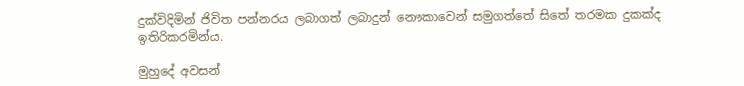දුක්විදිමින් ජිවිත පන්නරය ලබාගත් ලබාදුන් නෞකාවෙන් සමුගත්තේ සිතේ තරමක දුකක්ද ඉතිරිකරමින්ය.

මුහුදේ අවසන්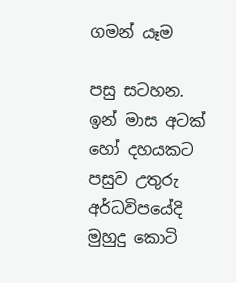ගමන් යෑම

පසු සටහන.
ඉන් මාස අටක් හෝ දහයකට පසුව උතුරු අර්ධවිපයේදි මුහුදු කොටි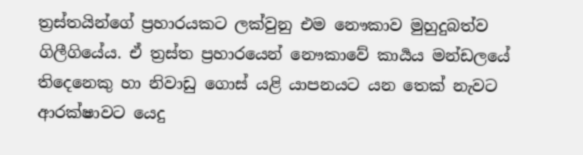ත්‍රස්තයින්ගේ ප්‍රහාරයකට ලක්වුනු එම නෞකාව මුහුදුබත්ව ගිලීගියේය. ඒ ත්‍රස්ත ප්‍රහාරයෙන් නෞකාවේ කාර්‍යය මන්ඩලයේ තිදෙනෙකු හා නිවාඩු ගොස් යළි යාපනයට යන තෙක් නැවට ආරක්ෂාවට යෙදු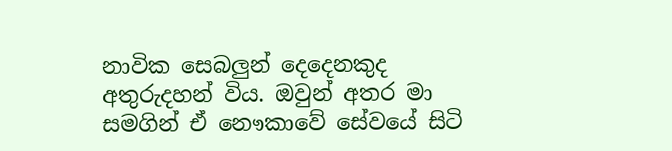නාවික සෙබලුන් දෙදෙනකුද අතුරුදහන් විය. ඔවුන් අතර මා සමගින් ඒ නෞකාවේ සේවයේ සිටි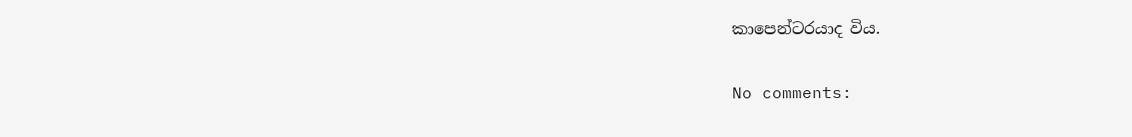කාපෙන්ටරයාද විය.

No comments: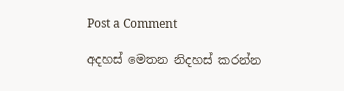Post a Comment

අදහස් මෙතන නිදහස් කරන්න